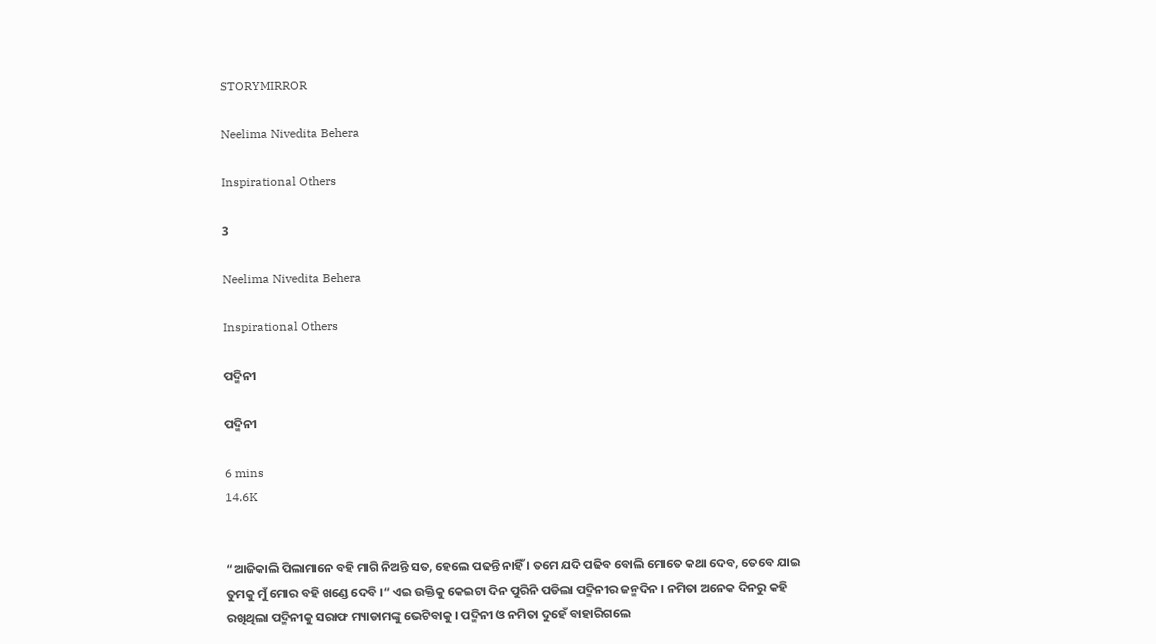STORYMIRROR

Neelima Nivedita Behera

Inspirational Others

3

Neelima Nivedita Behera

Inspirational Others

ପଦ୍ମିନୀ

ପଦ୍ମିନୀ

6 mins
14.6K


“ଆଜିକାଲି ପିଲାମାନେ ବହି ମାଗି ନିଅନ୍ତି ସତ, ହେଲେ ପଢନ୍ତି ନାହିଁ । ତମେ ଯଦି ପଢିବ ବୋଲି ମୋତେ କଥା ଦେବ, ତେବେ ଯାଇ ତୁମକୁ ମୁଁ ମୋର ବହି ଖଣ୍ଡେ ଦେବି ।“ ଏଇ ଉକ୍ତିକୁ କେଇଟା ଦିନ ପୁରିନି ପଡିଲା ପଦ୍ମିନୀର ଜନ୍ମଦିନ । ନମିତା ଅନେକ ଦିନରୁ କହି ରଖିଥିଲା ପଦ୍ମିନୀକୁ ସରାଫ ମ୍ୟାଡାମଙ୍କୁ ଭେଟିବାକୁ । ପଦ୍ମିନୀ ଓ ନମିତା ଦୁହେଁ ବାହାରିଗଲେ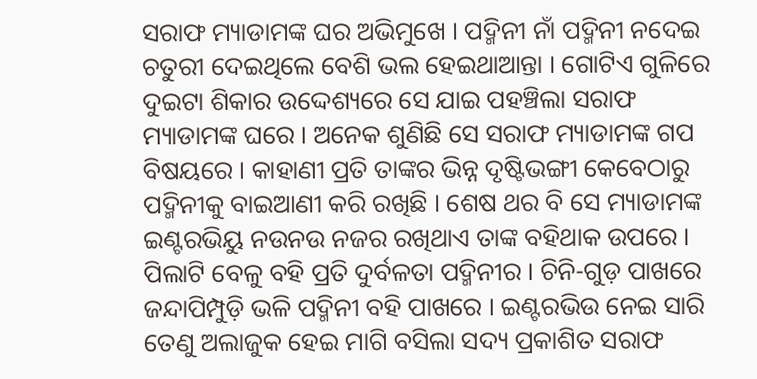ସରାଫ ମ୍ୟାଡାମଙ୍କ ଘର ଅଭିମୁଖେ । ପଦ୍ମିନୀ ନାଁ ପଦ୍ମିନୀ ନଦେଇ ଚତୁରୀ ଦେଇଥିଲେ ବେଶି ଭଲ ହେଇଥାଆନ୍ତା । ଗୋଟିଏ ଗୁଳିରେ ଦୁଇଟା ଶିକାର ଉଦ୍ଦେଶ୍ୟରେ ସେ ଯାଇ ପହଞ୍ଚିଲା ସରାଫ ମ୍ୟାଡାମଙ୍କ ଘରେ । ଅନେକ ଶୁଣିଛି ସେ ସରାଫ ମ୍ୟାଡାମଙ୍କ ଗପ ବିଷୟରେ । କାହାଣୀ ପ୍ରତି ତାଙ୍କର ଭିନ୍ନ ଦୃଷ୍ଟିଭଙ୍ଗୀ କେବେଠାରୁ ପଦ୍ମିନୀକୁ ବାଇଆଣୀ କରି ରଖିଛି । ଶେଷ ଥର ବି ସେ ମ୍ୟାଡାମଙ୍କ ଇଣ୍ଟରଭିୟୁ ନଉନଉ ନଜର ରଖିଥାଏ ତାଙ୍କ ବହିଥାକ ଉପରେ । ପିଲାଟି ବେଳୁ ବହି ପ୍ରତି ଦୁର୍ବଳତା ପଦ୍ମିନୀର । ଚିନି-ଗୁଡ଼ ପାଖରେ ଜନ୍ଦାପିମ୍ପୁଡ଼ି ଭଳି ପଦ୍ମିନୀ ବହି ପାଖରେ । ଇଣ୍ଟରଭିଉ ନେଇ ସାରି ତେଣୁ ଅଲାଜୁକ ହେଇ ମାଗି ବସିଲା ସଦ୍ୟ ପ୍ରକାଶିତ ସରାଫ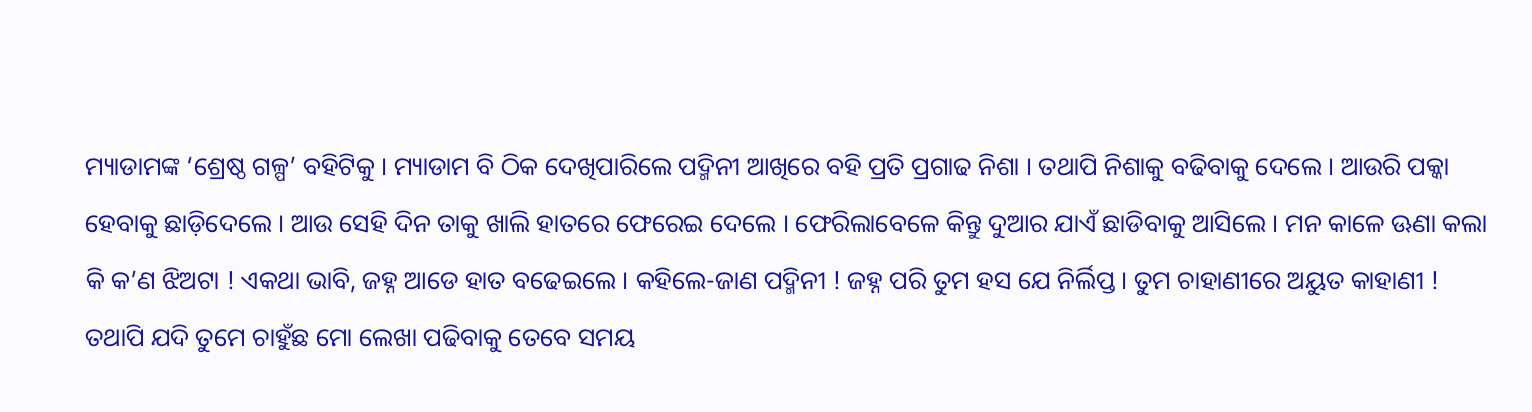ମ୍ୟାଡାମଙ୍କ ‘ଶ୍ରେଷ୍ଠ ଗଳ୍ପ’ ବହିଟିକୁ । ମ୍ୟାଡାମ ବି ଠିକ ଦେଖିପାରିଲେ ପଦ୍ମିନୀ ଆଖିରେ ବହି ପ୍ରତି ପ୍ରଗାଢ ନିଶା । ତଥାପି ନିଶାକୁ ବଢିବାକୁ ଦେଲେ । ଆଉରି ପକ୍କା ହେବାକୁ ଛାଡ଼ିଦେଲେ । ଆଉ ସେହି ଦିନ ତାକୁ ଖାଲି ହାତରେ ଫେରେଇ ଦେଲେ । ଫେରିଲାବେଳେ କିନ୍ତୁ ଦୁଆର ଯାଏଁ ଛାଡିବାକୁ ଆସିଲେ । ମନ କାଳେ ଊଣା କଲା କି କ’ଣ ଝିଅଟା ! ଏକଥା ଭାବି, ଜହ୍ନ ଆଡେ ହାତ ବଢେଇଲେ । କହିଲେ-ଜାଣ ପଦ୍ମିନୀ ! ଜହ୍ନ ପରି ତୁମ ହସ ଯେ ନିର୍ଲିପ୍ତ । ତୁମ ଚାହାଣୀରେ ଅୟୁତ କାହାଣୀ ! ତଥାପି ଯଦି ତୁମେ ଚାହୁଁଛ ମୋ ଲେଖା ପଢିବାକୁ ତେବେ ସମୟ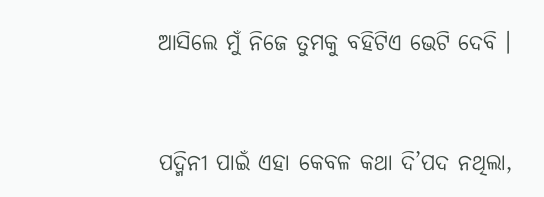ଆସିଲେ ମୁଁ ନିଜେ ତୁମକୁ ବହିଟିଏ ଭେଟି ଦେବି ।


ପଦ୍ମିନୀ ପାଇଁ ଏହା କେବଳ କଥା ଦି’ପଦ ନଥିଲା,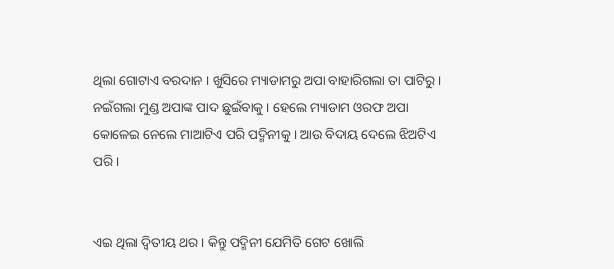ଥିଲା ଗୋଟାଏ ବରଦାନ । ଖୁସିରେ ମ୍ୟାଡାମରୁ ଅପା ବାହାରିଗଲା ତା ପାଟିରୁ । ନଇଁଗଲା ମୁଣ୍ଡ ଅପାଙ୍କ ପାଦ ଛୁଇଁବାକୁ । ହେଲେ ମ୍ୟାଡାମ ଓରଫ ଅପା କୋଳେଇ ନେଲେ ମାଆଟିଏ ପରି ପଦ୍ମିନୀକୁ । ଆଉ ବିଦାୟ ଦେଲେ ଝିଅଟିଏ ପରି ।


ଏଇ ଥିଲା ଦ୍ଵିତୀୟ ଥର । କିନ୍ତୁ ପଦ୍ମିନୀ ଯେମିତି ଗେଟ ଖୋଲି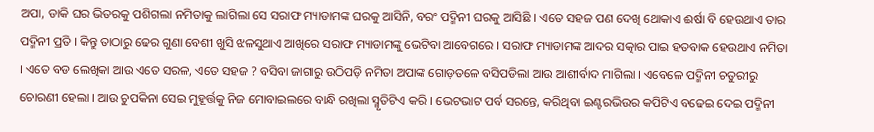ଅପା, ଡାକି ଘର ଭିତରକୁ ପଶିଗଲା ନମିତାକୁ ଲାଗିଲା ସେ ସରାଫ ମ୍ୟାଡାମଙ୍କ ଘରକୁ ଆସିନି, ବରଂ ପଦ୍ମିନୀ ଘରକୁ ଆସିଛି । ଏତେ ସହଜ ପଣ ଦେଖି ଥୋକାଏ ଈର୍ଷା ବି ହେଉଥାଏ ତାର ପଦ୍ମିନୀ ପ୍ରତି । କିନ୍ତୁ ତାଠାରୁ ଢେର ଗୁଣା ବେଶୀ ଖୁସି ଝଳସୁଥାଏ ଆଖିରେ ସରାଫ ମ୍ୟାଡାମଙ୍କୁ ଭେଟିବା ଆବେଗରେ । ସରାଫ ମ୍ୟାଡାମଙ୍କ ଆଦର ସତ୍କାର ପାଇ ହତବାକ ହେଉଥାଏ ନମିତା । ଏତେ ବଡ ଲେଖିକା ଆଉ ଏତେ ସରଳ, ଏତେ ସହଜ ? ବସିବା ଜାଗାରୁ ଉଠିପଡ଼ି ନମିତା ଅପାଙ୍କ ଗୋଡ଼ତଳେ ବସିପଡିଲା ଆଉ ଆଶୀର୍ବାଦ ମାଗିଲା । ଏବେଳେ ପଦ୍ମିନୀ ଚତୁରୀରୁ ଚୋରଣୀ ହେଲା । ଆଉ ଚୁପକିନା ସେଇ ମୁହୂର୍ତ୍ତକୁ ନିଜ ମୋବାଇଲରେ ବାନ୍ଧି ରଖିଲା ସ୍ମୃତିଟିଏ କରି । ଭେଟଭାଟ ପର୍ବ ସରନ୍ତେ, କରିଥିବା ଇଣ୍ଟରଭିଉର କପିଟିଏ ବଢେଇ ଦେଇ ପଦ୍ମିନୀ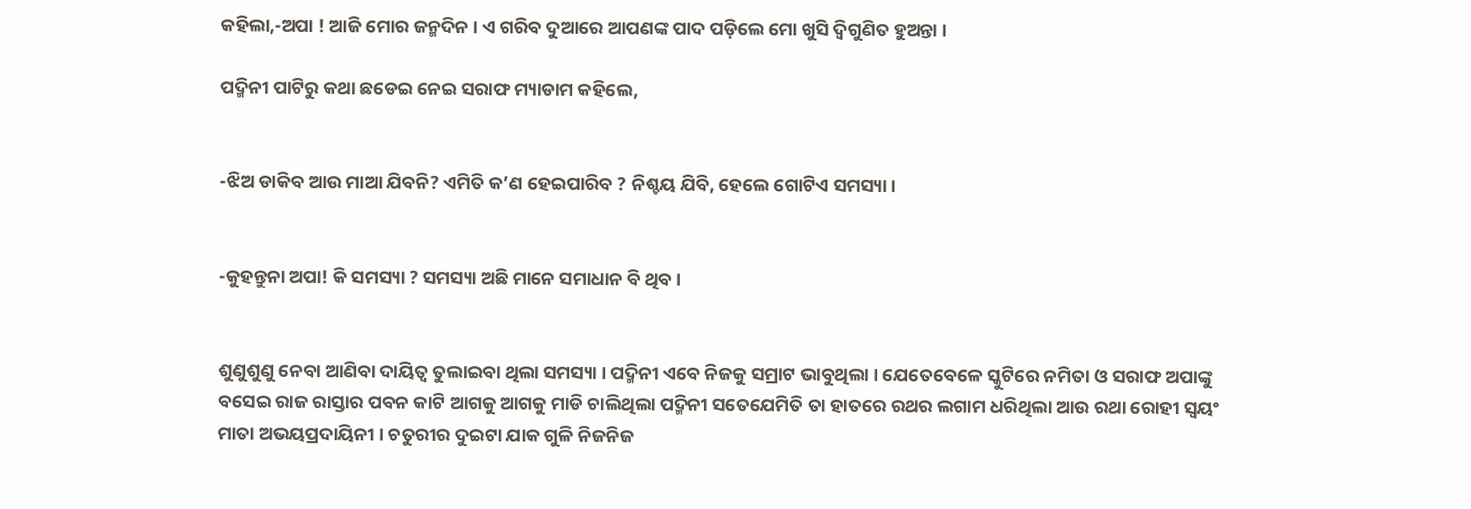କହିଲା,-ଅପା ! ଆଜି ମୋର ଜନ୍ମଦିନ । ଏ ଗରିବ ଦୁଆରେ ଆପଣଙ୍କ ପାଦ ପଡ଼ିଲେ ମୋ ଖୁସି ଦ୍ଵିଗୁଣିତ ହୁଅନ୍ତା ।

ପଦ୍ମିନୀ ପାଟିରୁ କଥା ଛଡେଇ ନେଇ ସରାଫ ମ୍ୟାଡାମ କହିଲେ,


-ଝିଅ ଡାକିବ ଆଉ ମାଆ ଯିବନି? ଏମିତି କ’ଣ ହେଇପାରିବ ? ନିଶ୍ଚୟ ଯିବି, ହେଲେ ଗୋଟିଏ ସମସ୍ୟା ।


-କୁହନ୍ତୁନା ଅପା! କି ସମସ୍ୟା ? ସମସ୍ୟା ଅଛି ମାନେ ସମାଧାନ ବି ଥିବ ।


ଶୁଣୁଶୁଣୁ ନେବା ଆଣିବା ଦାୟିତ୍ଵ ତୁଲାଇବା ଥିଲା ସମସ୍ୟା । ପଦ୍ମିନୀ ଏବେ ନିଜକୁ ସମ୍ରାଟ ଭାବୁଥିଲା । ଯେତେବେଳେ ସ୍କୁଟିରେ ନମିତା ଓ ସରାଫ ଅପାଙ୍କୁ ବସେଇ ରାଜ ରାସ୍ତାର ପବନ କାଟି ଆଗକୁ ଆଗକୁ ମାଡି ଚାଲିଥିଲା ପଦ୍ମିନୀ ସତେଯେମିତି ତା ହାତରେ ରଥର ଲଗାମ ଧରିଥିଲା ଆଉ ରଥା ରୋହୀ ସ୍ଵୟଂ ମାତା ଅଭୟପ୍ରଦାୟିନୀ । ଚତୁରୀର ଦୁଇଟା ଯାକ ଗୁଳି ନିଜନିଜ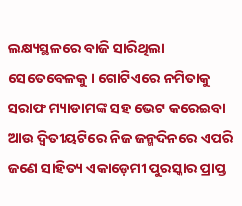ଲକ୍ଷ୍ୟସ୍ଥଳରେ ବାଜି ସାରିଥିଲା ସେତେବେଳକୁ । ଗୋଟିଏରେ ନମିତାକୁ ସରାଫ ମ୍ୟାଡାମଙ୍କ ସହ ଭେଟ କରେଇବା ଆଉ ଦ୍ଵିତୀୟଟିରେ ନିଜ ଜନ୍ମଦିନରେ ଏପରି ଜଣେ ସାହିତ୍ୟ ଏକାଡ଼େମୀ ପୁରସ୍କାର ପ୍ରାପ୍ତ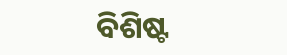ବିଶିଷ୍ଟ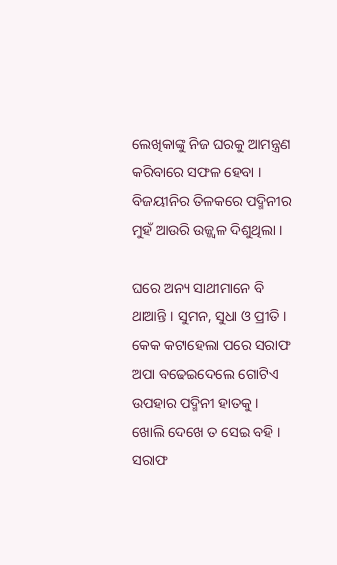ଲେଖିକାଙ୍କୁ ନିଜ ଘରକୁ ଆମନ୍ତ୍ରଣ କରିବାରେ ସଫଳ ହେବା । ବିଜୟୀନିର ତିଳକରେ ପଦ୍ମିନୀର ମୁହଁ ଆଉରି ଉଜ୍ଜ୍ଵଳ ଦିଶୁଥିଲା ।

ଘରେ ଅନ୍ୟ ସାଥୀମାନେ ବି ଥାଆନ୍ତି । ସୁମନ, ସୁଧା ଓ ପ୍ରୀତି । କେକ କଟାହେଲା ପରେ ସରାଫ ଅପା ବଢେଇଦେଲେ ଗୋଟିଏ ଉପହାର ପଦ୍ମିନୀ ହାତକୁ । ଖୋଲି ଦେଖେ ତ ସେଇ ବହି । ସରାଫ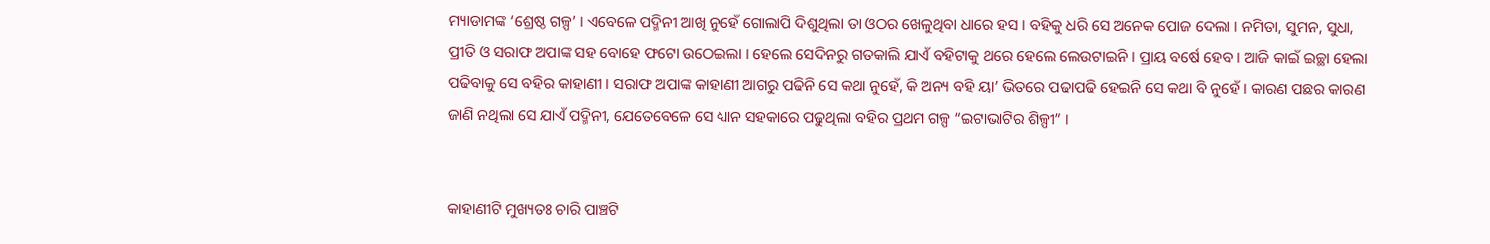ମ୍ୟାଡାମଙ୍କ ‘ଶ୍ରେଷ୍ଠ ଗଳ୍ପ’ । ଏବେଳେ ପଦ୍ମିନୀ ଆଖି ନୁହେଁ ଗୋଲାପି ଦିଶୁଥିଲା ତା ଓଠର ଖେଳୁଥିବା ଧାରେ ହସ । ବହିକୁ ଧରି ସେ ଅନେକ ପୋଜ ଦେଲା । ନମିତା, ସୁମନ, ସୁଧା, ପ୍ରୀତି ଓ ସରାଫ ଅପାଙ୍କ ସହ ବୋହେ ଫଟୋ ଉଠେଇଲା । ହେଲେ ସେଦିନରୁ ଗତକାଲି ଯାଏଁ ବହିଟାକୁ ଥରେ ହେଲେ ଲେଉଟାଇନି । ପ୍ରାୟ ବର୍ଷେ ହେବ । ଆଜି କାଇଁ ଇଚ୍ଛା ହେଲା ପଢିବାକୁ ସେ ବହିର କାହାଣୀ । ସରାଫ ଅପାଙ୍କ କାହାଣୀ ଆଗରୁ ପଢିନି ସେ କଥା ନୁହେଁ, କି ଅନ୍ୟ ବହି ୟା’ ଭିତରେ ପଢାପଢି ହେଇନି ସେ କଥା ବି ନୁହେଁ । କାରଣ ପଛର କାରଣ ଜାଣି ନଥିଲା ସେ ଯାଏଁ ପଦ୍ମିନୀ, ଯେତେବେଳେ ସେ ଧ୍ୟାନ ସହକାରେ ପଢୁଥିଲା ବହିର ପ୍ରଥମ ଗଳ୍ପ “ଇଟାଭାଟିର ଶିଳ୍ପୀ” ।


କାହାଣୀଟି ମୁଖ୍ୟତଃ ଚାରି ପାଞ୍ଚଟି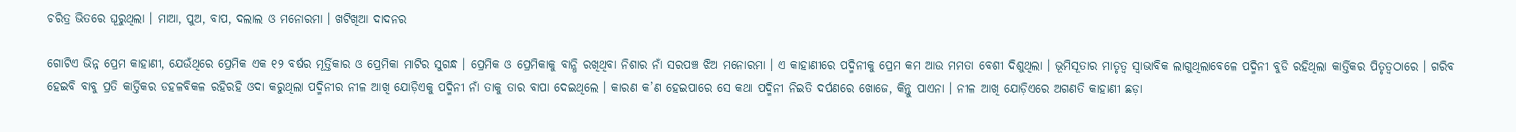ଚରିତ୍ର ଭିତରେ ଘୂରୁଥିଲା । ମାଆ, ପୁଅ, ବାପ, ଦଲାଲ ଓ ମନୋରମା । ଖଟିଖିଆ ଦାଦନର

ଗୋଟିଏ ଭିନ୍ନ ପ୍ରେମ କାହାଣୀ, ଯେଉଁଥିରେ ପ୍ରେମିକ ଏକ ୧୨ ବର୍ଷର ମୂର୍ତ୍ତିକାର ଓ ପ୍ରେମିକା ମାଟିର ସୁଗନ୍ଧ । ପ୍ରେମିକ ଓ ପ୍ରେମିକାକୁ ବାନ୍ଧି ରଖିଥିବା ନିଶାର ନାଁ ସରପଞ୍ଚ ଝିଅ ମନୋରମା । ଏ କାହାଣୀରେ ପଦ୍ମିନୀକୁ ପ୍ରେମ କମ ଆଉ ମମତା ବେଶୀ ଦିଶୁଥିଲା । ଭୂମିସୂତାର ମାତୃତ୍ଵ ସ୍ଵାଭାବିକ ଲାଗୁଥିଲାବେଳେ ପଦ୍ମିନୀ ବୁଡି ରହିଥିଲା କାର୍ତ୍ତିକର ପିତୃତ୍ଵଠାରେ । ଗରିବ ହେଇବି ବାବୁ ପ୍ରତି କାର୍ତ୍ତିକର ଡହଳବିକଳ ରହିରହି ଓଦା କରୁଥିଲା ପଦ୍ମିନୀର ନୀଳ ଆଖି ଯୋଡ଼ିଏକୁ ପଦ୍ମିନୀ ନାଁ ତାକୁ ତାର ବାପା ଦେଇଥିଲେ । କାରଣ କ’ଣ ହେଇପାରେ ସେ କଥା ପଦ୍ମିନୀ ନିଇତି ଦର୍ପଣରେ ଖୋଜେ, କିନ୍ତୁ ପାଏନା । ନୀଳ ଆଖି ଯୋଡ଼ିଏରେ ଅଗଣତି କାହାଣୀ ଛଡ଼ା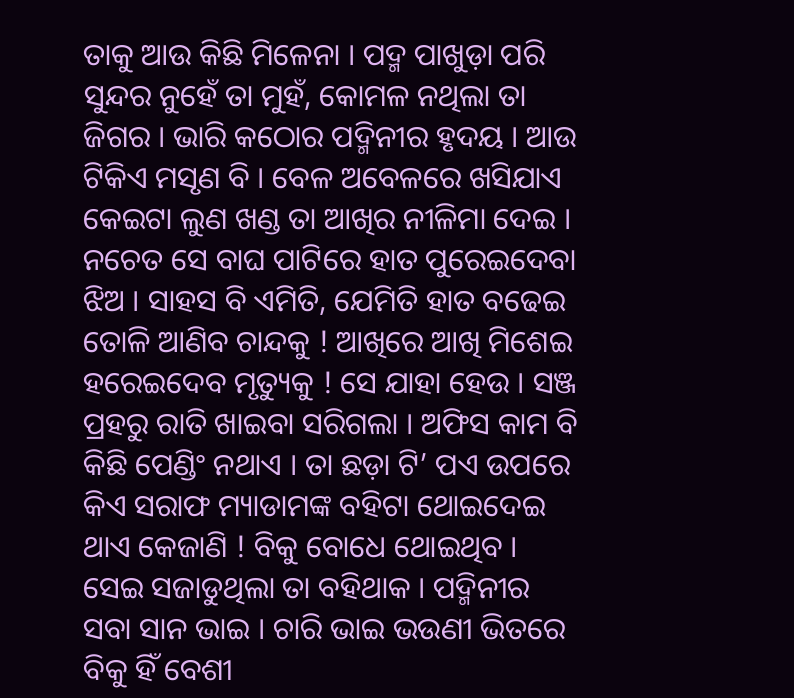ତାକୁ ଆଉ କିଛି ମିଳେନା । ପଦ୍ମ ପାଖୁଡ଼ା ପରି ସୁନ୍ଦର ନୁହେଁ ତା ମୁହଁ, କୋମଳ ନଥିଲା ତା ଜିଗର । ଭାରି କଠୋର ପଦ୍ମିନୀର ହୃଦୟ । ଆଉ ଟିକିଏ ମସୃଣ ବି । ବେଳ ଅବେଳରେ ଖସିଯାଏ କେଇଟା ଲୁଣ ଖଣ୍ଡ ତା ଆଖିର ନୀଳିମା ଦେଇ । ନଚେତ ସେ ବାଘ ପାଟିରେ ହାତ ପୁରେଇଦେବା ଝିଅ । ସାହସ ବି ଏମିତି, ଯେମିତି ହାତ ବଢେଇ ତୋଳି ଆଣିବ ଚାନ୍ଦକୁ ! ଆଖିରେ ଆଖି ମିଶେଇ ହରେଇଦେବ ମୃତ୍ୟୁକୁ ! ସେ ଯାହା ହେଉ । ସଞ୍ଜ ପ୍ରହରୁ ରାତି ଖାଇବା ସରିଗଲା । ଅଫିସ କାମ ବି କିଛି ପେଣ୍ଡିଂ ନଥାଏ । ତା ଛଡ଼ା ଟି’ ପଏ ଉପରେ କିଏ ସରାଫ ମ୍ୟାଡାମଙ୍କ ବହିଟା ଥୋଇଦେଇ ଥାଏ କେଜାଣି ! ବିକୁ ବୋଧେ ଥୋଇଥିବ । ସେଇ ସଜାଡୁଥିଲା ତା ବହିଥାକ । ପଦ୍ମିନୀର ସବା ସାନ ଭାଇ । ଚାରି ଭାଇ ଭଉଣୀ ଭିତରେ ବିକୁ ହିଁ ବେଶୀ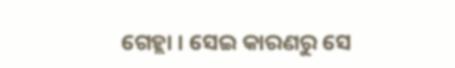ଗେହ୍ଲା । ସେଇ କାରଣରୁ ସେ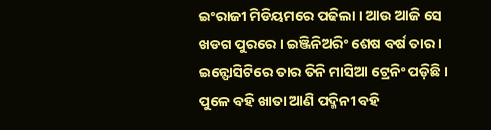ଇଂରାଜୀ ମିଡିୟମରେ ପଢିଲା । ଆଉ ଆଜି ସେ ଖଡଗ ପୁରରେ । ଇଞ୍ଜିନିଅରିଂ ଶେଷ ବର୍ଷ ତାର । ଇନ୍ଫୋସିଟିରେ ତାର ତିନି ମାସିଆ ଟ୍ରେନିଂ ପଡ଼ିଛି । ପୁଳେ ବହି ଖାତା ଆଣି ପଦ୍ମିନୀ ବହି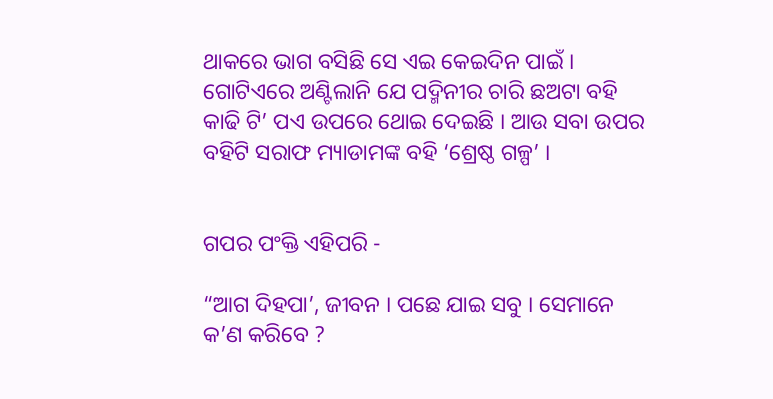ଥାକରେ ଭାଗ ବସିଛି ସେ ଏଇ କେଇଦିନ ପାଇଁ । ଗୋଟିଏରେ ଅଣ୍ଟିଲାନି ଯେ ପଦ୍ମିନୀର ଚାରି ଛଅଟା ବହି କାଢି ଟି’ ପଏ ଉପରେ ଥୋଇ ଦେଇଛି । ଆଉ ସବା ଉପର ବହିଟି ସରାଫ ମ୍ୟାଡାମଙ୍କ ବହି ‘ଶ୍ରେଷ୍ଠ ଗଳ୍ପ’ ।


ଗପର ପଂକ୍ତି ଏହିପରି -

“ଆଗ ଦିହପା’, ଜୀବନ । ପଛେ ଯାଇ ସବୁ । ସେମାନେ କ’ଣ କରିବେ ?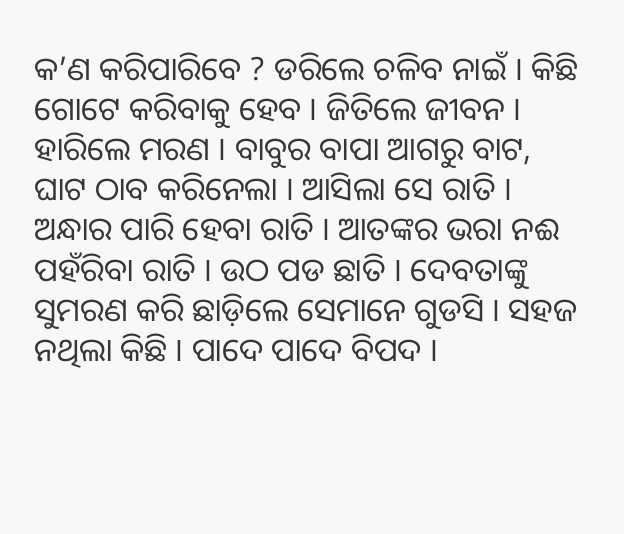କ’ଣ କରିପାରିବେ ? ଡରିଲେ ଚଳିବ ନାଇଁ । କିଛି ଗୋଟେ କରିବାକୁ ହେବ । ଜିତିଲେ ଜୀବନ । ହାରିଲେ ମରଣ । ବାବୁର ବାପା ଆଗରୁ ବାଟ, ଘାଟ ଠାବ କରିନେଲା । ଆସିଲା ସେ ରାତି । ଅନ୍ଧାର ପାରି ହେବା ରାତି । ଆତଙ୍କର ଭରା ନଈ ପହଁରିବା ରାତି । ଉଠ ପଡ ଛାତି । ଦେବତାଙ୍କୁ ସୁମରଣ କରି ଛାଡ଼ିଲେ ସେମାନେ ଗୁଡସି । ସହଜ ନଥିଲା କିଛି । ପାଦେ ପାଦେ ବିପଦ ।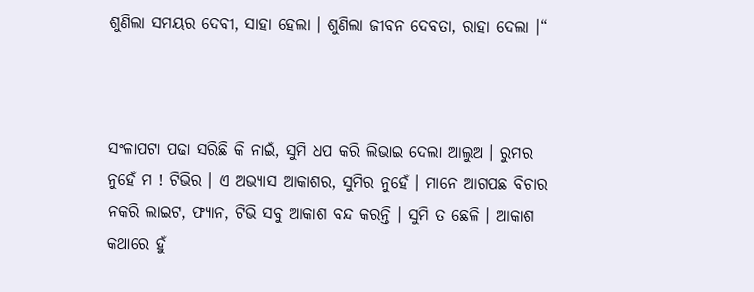ଶୁଣିଲା ସମୟର ଦେବୀ, ସାହା ହେଲା । ଶୁଣିଲା ଜୀବନ ଦେବତା, ରାହା ଦେଲା ।“



ସଂଳାପଟା ପଢା ସରିଛି କି ନାଇଁ, ସୁମି ଧପ କରି ଲିଭାଇ ଦେଲା ଆଲୁଅ । ରୁମର ନୁହେଁ ମ ! ଟିଭିର । ଏ ଅଭ୍ୟାସ ଆକାଶର, ସୁମିର ନୁହେଁ । ମାନେ ଆଗପଛ ବିଚାର ନକରି ଲାଇଟ, ଫ୍ୟାନ, ଟିଭି ସବୁ ଆକାଶ ବନ୍ଦ କରନ୍ତି । ସୁମି ତ ଛେଳି । ଆକାଶ କଥାରେ ହୁଁ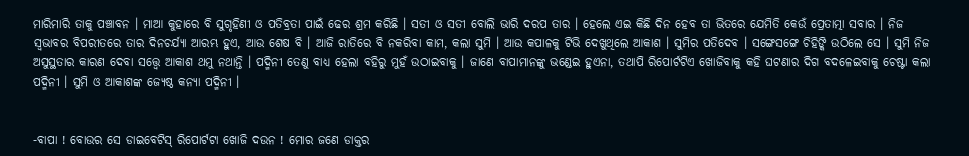ମାରିମାରି ତାକୁ ପଞ୍ଚାବନ । ମାଆ କୁହାରେ ବି ସୁଗୃହିଣୀ ଓ ପତିବ୍ରତା ପାଇଁ ଢେର ଶ୍ରମ କରିଛି । ସତୀ ଓ ସତୀ ବୋଲି ଭାରି ଦରପ ତାର । ହେଲେ ଏଇ କିଛି ଦିନ ହେବ ତା ଭିତରେ ଯେମିତି କେଉଁ ପ୍ରେତାତ୍ମା ସବାର । ନିଜ ସ୍ଵଭାବର ବିପରୀତରେ ତାର ଦିନଚର୍ଯ୍ୟା ଆରମ୍ଭ ହୁଏ, ଆଉ ଶେଷ ବି । ଆଜି ରାତିରେ ବି ନକରିବା କାମ, କଲା ସୁମି । ଆଉ କପାଳକୁ ଟିଭି ଦେଖୁଥିଲେ ଆକାଶ । ସୁମିର ପତିଦେବ । ସଙ୍ଗେସଙ୍ଗେ ଚିହିଙ୍କି ଉଠିଲେ ସେ । ସୁମି ନିଜ ଅସୁସ୍ଥତାର କାରଣ ଦେବା ସତ୍ତ୍ଵେ ଆକାଶ ଥମୁ ନଥାନ୍ତି । ପଦ୍ମିନୀ ତେଣୁ ବାଧ୍ୟ ହେଲା ବହିରୁ ମୁହଁ ଉଠାଇବାକୁ । ଜାଣେ ବାପାମାନଙ୍କୁ ଭଣ୍ଡେଇ ହୁଏନା, ତଥାପି ରିପୋର୍ଟଟିଏ ଖୋଜିବାକୁ କହି ଘଟଣାର ଦିଗ ବଦଳେଇବାକୁ ଚେଷ୍ଟା କଲା ପଦ୍ମିନୀ । ସୁମି ଓ ଆକାଶଙ୍କ ଜ୍ୟେଷ୍ଠ କନ୍ୟା ପଦ୍ମିନୀ ।


-ବାପା ! ବୋଉର ସେ ଡାଇବେଟିସ୍ ରିପୋର୍ଟଟା ଖୋଜି ଦଉନ ! ମୋର ଜଣେ ଡାକ୍ତର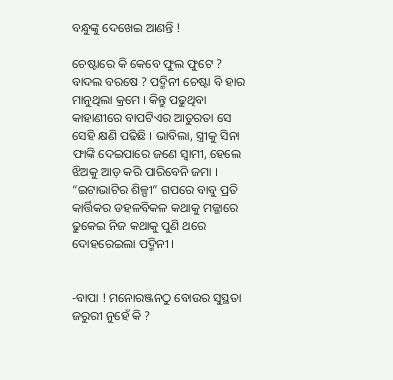ବନ୍ଧୁଙ୍କୁ ଦେଖେଇ ଆଣନ୍ତି !

ଚେଷ୍ଟାରେ କି କେବେ ଫୁଲ ଫୁଟେ ? ବାଦଲ ବରଷେ ? ପଦ୍ମିନୀ ଚେଷ୍ଟା ବି ହାର ମାନୁଥିଲା କ୍ରମେ । କିନ୍ତୁ ପଢୁଥିବା କାହାଣୀରେ ବାପଟିଏର ଆତୁରତା ସେ ସେହି କ୍ଷଣି ପଢିଛି । ଭାବିଲା, ସ୍ତ୍ରୀକୁ ସିନା ଫାଙ୍କି ଦେଇପାରେ ଜଣେ ସ୍ଵାମୀ, ହେଲେ ଝିଅକୁ ଆଡ଼ କରି ପାରିବେନି ଜମା । “ଇଟାଭାଟିର ଶିଳ୍ପୀ” ଗପରେ ବାବୁ ପ୍ରତି କାର୍ତ୍ତିକର ଡହଳବିକଳ କଥାକୁ ମଜ୍ଜାରେ ଢୁକେଇ ନିଜ କଥାକୁ ପୁଣି ଥରେ ଦୋହରେଇଲା ପଦ୍ମିନୀ ।


-ବାପା ! ମନୋରଞ୍ଜନଠୁ ବୋଉର ସୁସ୍ଥତା ଜରୁରୀ ନୁହେଁ କି ?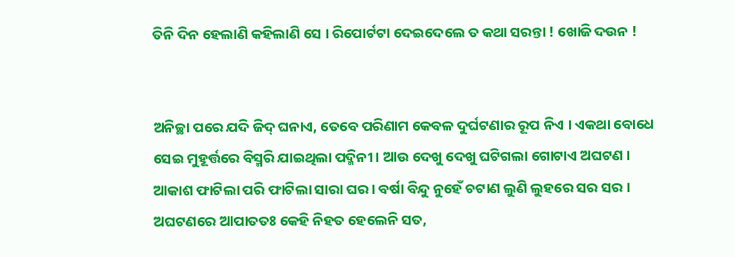ତିନି ଦିନ ହେଲାଣି କହିଲାଣି ସେ । ରିପୋର୍ଟଟା ଦେଇଦେଲେ ତ କଥା ସରନ୍ତା ! ଖୋଜି ଦଉନ !


ଅନିଚ୍ଛା ପରେ ଯଦି ଜିଦ୍ ଘନାଏ, ତେବେ ପରିଣାମ କେବଳ ଦୁର୍ଘଟଣାର ରୂପ ନିଏ । ଏକଥା ବୋଧେ ସେଇ ମୁହୂର୍ତ୍ତରେ ବିସ୍ମରି ଯାଇଥିଲା ପଦ୍ମିନୀ । ଆଉ ଦେଖୁ ଦେଖୁ ଘଟିଗଲା ଗୋଟାଏ ଅଘଟଣ । ଆକାଶ ଫାଟିଲା ପରି ଫାଟିଲା ସାରା ଘର । ବର୍ଷା ବିନ୍ଦୁ ନୁହେଁ ଚଟାଣ ଲୁଣି ଲୁହରେ ସର ସର । ଅଘଟଣରେ ଆପାତତଃ କେହି ନିହତ ହେଲେନି ସତ,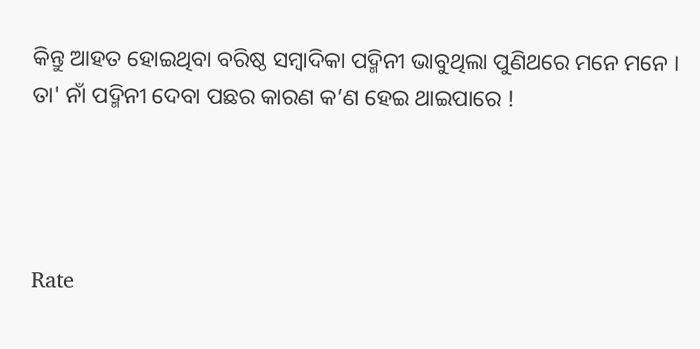କିନ୍ତୁ ଆହତ ହୋଇଥିବା ବରିଷ୍ଠ ସମ୍ବାଦିକା ପଦ୍ମିନୀ ଭାବୁଥିଲା ପୁଣିଥରେ ମନେ ମନେ । ତା' ନାଁ ପଦ୍ମିନୀ ଦେବା ପଛର କାରଣ କ’ଣ ହେଇ ଥାଇପାରେ !




Rate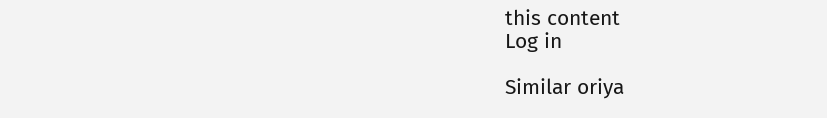this content
Log in

Similar oriya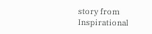story from Inspirational